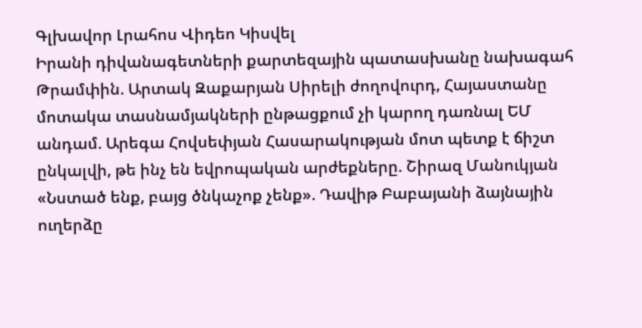Գլխավոր Լրահոս Վիդեո Կիսվել
Իրանի դիվանագետների քարտեզային պատասխանը նախագահ Թրամփին. Արտակ Զաքարյան Սիրելի ժողովուրդ, Հայաստանը մոտակա տասնամյակների ընթացքում չի կարող դառնալ ԵՄ անդամ. Արեգա Հովսեփյան Հասարակության մոտ պետք է ճիշտ ընկալվի, թե ինչ են եվրոպական արժեքները. Շիրազ Մանուկյան «Նստած ենք, բայց ծնկաչոք չենք». Դավիթ Բաբայանի ձայնային ուղերձը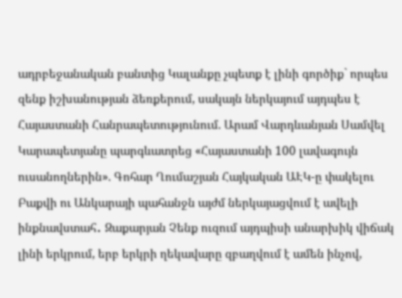ադրբեջանական բանտից Կալանքը չպետք է լինի գործիք` որպես զենք իշխանության ձեռքերում, սակայն ներկայում այդպես է Հայաստանի Հանրապետությունում. Արամ Վարդևանյան Սամվել Կարապետյանը պարգևատրեց «Հայաստանի 100 լավագույն ուսանողներին». Գոհար Ղումաշյան Հայկական ԱԷԿ-ը փակելու Բաքվի ու Անկարայի պահանջն այժմ ներկայացվում է ավելի ինքնավստահ․ Զաքարյան Չենք ուզում այդպիսի անարխիկ վիճակ լինի երկրում, երբ երկրի ղեկավարը զբաղվում է ամեն ինչով,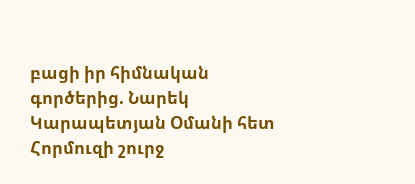բացի իր հիմնական գործերից. Նարեկ Կարապետյան Օմանի հետ Հորմուզի շուրջ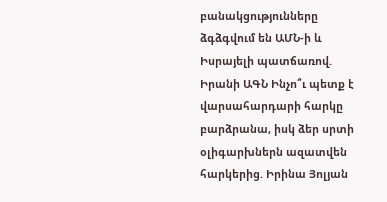բանակցությունները ձգձգվում են ԱՄՆ-ի և Իսրայելի պատճառով. Իրանի ԱԳՆ Ինչո՞ւ պետք է վարսահարդարի հարկը բարձրանա, իսկ ձեր սրտի օլիգարխներն ազատվեն հարկերից. Իրինա Յոլյան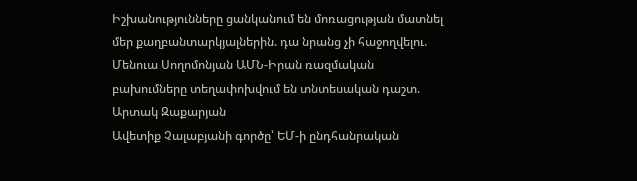Իշխանությունները ցանկանում են մոռացության մատնել մեր քաղբանտարկյալներին. դա նրանց չի հաջողվելու. Մենուա Սողոմոնյան ԱՄՆ-Իրան ռազմական բախումները տեղափոխվում են տնտեսական դաշտ. Արտակ Զաքարյան
Ավետիք Չալաբյանի գործը՝ ԵՄ-ի ընդհանրական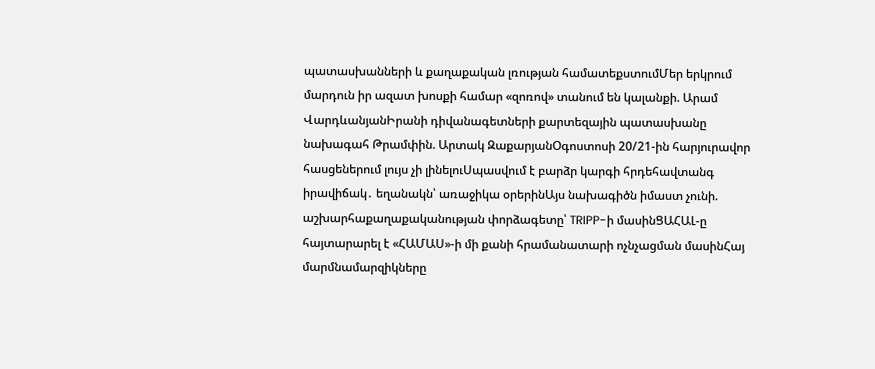պատասխանների և քաղաքական լռության համատեքստումՄեր երկրում մարդուն իր ազատ խոսքի համար «զոռով» տանում են կալանքի. Արամ ՎարդևանյանԻրանի դիվանագետների քարտեզային պատասխանը նախագահ Թրամփին. Արտակ ԶաքարյանՕգոստոսի 20/21-ին հարյուրավոր հասցեներում լույս չի լինելուՍպասվում է բարձր կարգի հրդեհավտանգ իրավիճակ․ եղանակն՝ առաջիկա օրերինԱյս նախագիծն իմաստ չունի. աշխարհաքաղաքականության փորձագետը՝ TRIPP-ի մասինՑԱՀԱԼ-ը հայտարարել է «ՀԱՄԱՍ»-ի մի քանի հրամանատարի ոչնչացման մասինՀայ մարմնամարզիկները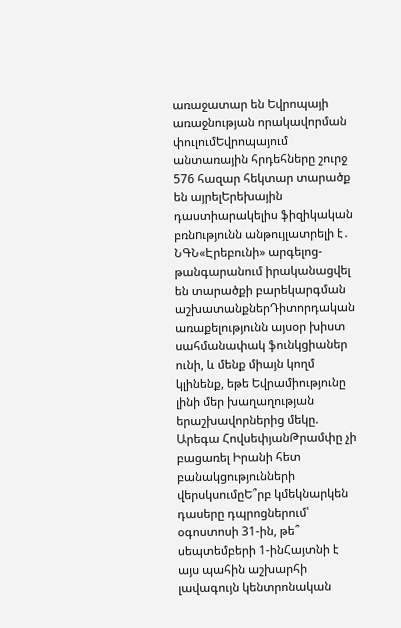առաջատար են Եվրոպայի առաջնության որակավորման փուլումԵվրոպայում անտառային հրդեհները շուրջ 576 հազար հեկտար տարածք են այրելԵրեխային դաստիարակելիս ֆիզիկական բռնnւթյունն անթույլատրելի է․ ՆԳՆ«Էրեբունի» արգելոց-թանգարանում իրականացվել են տարածքի բարեկարգման աշխատանքներԴիտորդական առաքելությունն այսօր խիստ սահմանափակ ֆունկցիաներ ունի, և մենք միայն կողմ կլինենք, եթե Եվրամիությունը լինի մեր խաղաղության երաշխավորներից մեկը. Արեգա ՀովսեփյանԹրամփը չի բացառել Իրանի հետ բանակցությունների վերսկսումըԵ՞րբ կմեկնարկեն դասերը դպրոցներում՝ օգոստոսի 31-ին, թե՞ սեպտեմբերի 1-ինՀայտնի է այս պահին աշխարհի լավագույն կենտրոնական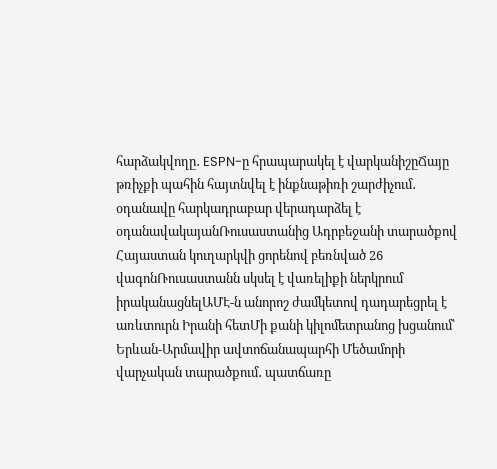հարձակվողը․ ESPN-ը հրապարակել է վարկանիշըՃայը թռիչքի պահին հայտնվել է ինքնաթիռի շարժիչում․ օդանավը հարկադրաբար վերադարձել է օդանավակայանՌուսաստանից Ադրբեջանի տարածքով Հայաստան կուղարկվի ցորենով բեռնված 26 վագոնՌուսաստանն սկսել է վառելիքի ներկրում իրականացնելԱՄԷ-ն անորոշ ժամկետով դադարեցրել է առևտուրն Իրանի հետՄի քանի կիլոմետրանոց խցանում՝ Երևան-Արմավիր ավտոճանապարհի Մեծամորի վարչական տարածքում․ պատճառը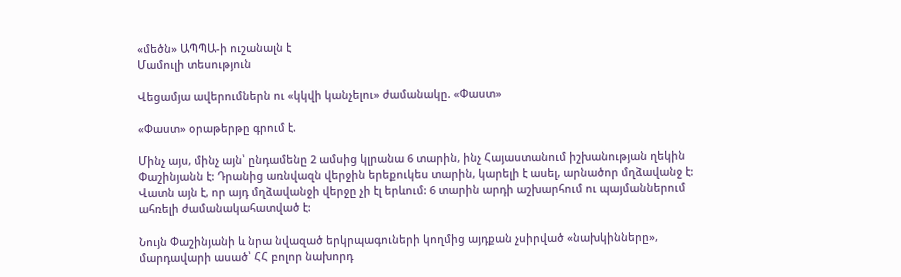«մեծն» ԱՊՊԱ-ի ուշանալն է
Մամուլի տեսություն

Վեցամյա ավերումներն ու «կկվի կանչելու» ժամանակը. «Փաստ»

«Փաստ» օրաթերթը գրում է.

Մինչ այս, մինչ այն՝ ընդամենը 2 ամսից կլրանա 6 տարին, ինչ Հայաստանում իշխանության ղեկին Փաշինյանն է: Դրանից առնվազն վերջին երեքուկես տարին, կարելի է ասել, արնածոր մղձավանջ է: Վատն այն է, որ այդ մղձավանջի վերջը չի էլ երևում: 6 տարին արդի աշխարհում ու պայմաններում ահռելի ժամանակահատված է:

Նույն Փաշինյանի և նրա նվազած երկրպագուների կողմից այդքան չսիրված «նախկինները», մարդավարի ասած՝ ՀՀ բոլոր նախորդ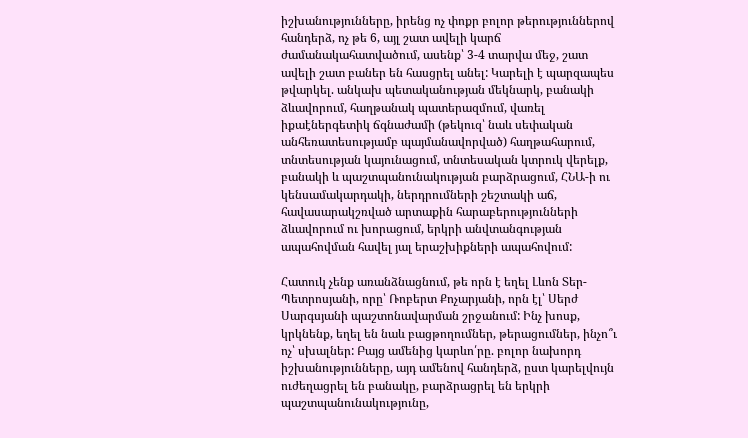իշխանությունները, իրենց ոչ փոքր բոլոր թերություններով հանդերձ, ոչ թե 6, այլ շատ ավելի կարճ ժամանակահատվածում, ասենք՝ 3-4 տարվա մեջ, շատ ավելի շատ բաներ են հասցրել անել: Կարելի է պարզապես թվարկել. անկախ պետականության մեկնարկ, բանակի ձևավորում, հաղթանակ պատերազմում, վառել իքաէներգետիկ ճգնաժամի (թեկուզ՝ նաև սեփական անհեռատեսությամբ պայմանավորված) հաղթահարում, տնտեսության կայունացում, տնտեսական կտրուկ վերելք, բանակի և պաշտպանունակության բարձրացում, ՀՆԱ-ի ու կենսամակարդակի, ներդրումների շեշտակի աճ, հավասարակշռված արտաքին հարաբերությունների ձևավորում ու խորացում, երկրի անվտանգության ապահովման հավել յալ երաշխիքների ապահովում:

Հատուկ չենք առանձնացնում, թե որն է եղել Լևոն Տեր-Պետրոսյանի, որը՝ Ռոբերտ Քոչարյանի, որն էլ՝ Սերժ Սարգսյանի պաշտոնավարման շրջանում: Ինչ խոսք, կրկնենք, եղել են նաև բացթողումներ, թերացումներ, ինչո՞ւ ոչ՝ սխալներ: Բայց ամենից կարևո՛րը. բոլոր նախորդ իշխանությունները, այդ ամենով հանդերձ, ըստ կարելվույն ուժեղացրել են բանակը, բարձրացրել են երկրի պաշտպանունակությունը,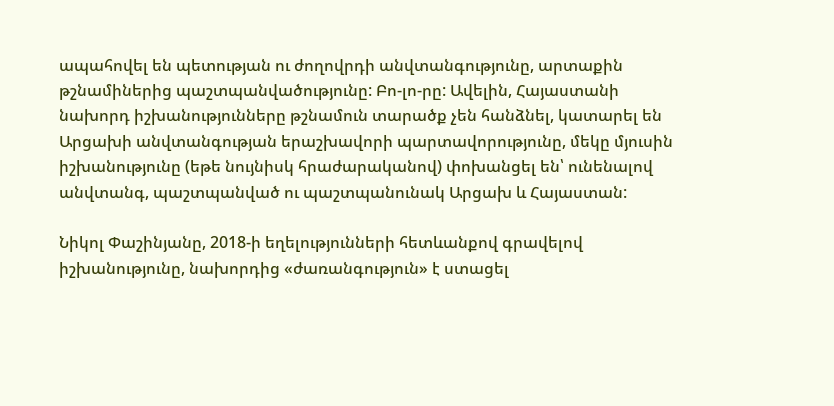ապահովել են պետության ու ժողովրդի անվտանգությունը, արտաքին թշնամիներից պաշտպանվածությունը: Բո-լո-րը: Ավելին, Հայաստանի նախորդ իշխանությունները թշնամուն տարածք չեն հանձնել, կատարել են Արցախի անվտանգության երաշխավորի պարտավորությունը, մեկը մյուսին իշխանությունը (եթե նույնիսկ հրաժարականով) փոխանցել են՝ ունենալով անվտանգ, պաշտպանված ու պաշտպանունակ Արցախ և Հայաստան:

Նիկոլ Փաշինյանը, 2018-ի եղելությունների հետևանքով գրավելով իշխանությունը, նախորդից «ժառանգություն» է ստացել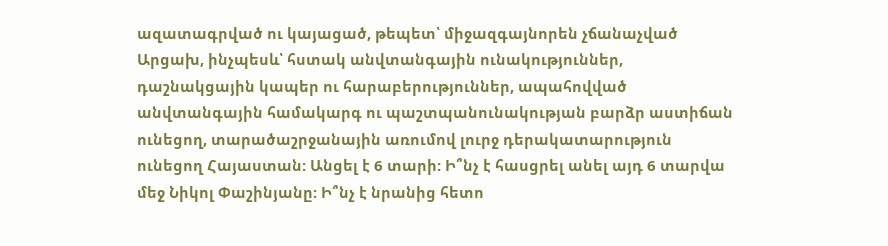ազատագրված ու կայացած, թեպետ՝ միջազգայնորեն չճանաչված Արցախ, ինչպեսև՝ հստակ անվտանգային ունակություններ, դաշնակցային կապեր ու հարաբերություններ, ապահովված անվտանգային համակարգ ու պաշտպանունակության բարձր աստիճան ունեցող, տարածաշրջանային առումով լուրջ դերակատարություն ունեցող Հայաստան: Անցել է 6 տարի: Ի՞նչ է հասցրել անել այդ 6 տարվա մեջ Նիկոլ Փաշինյանը: Ի՞նչ է նրանից հետո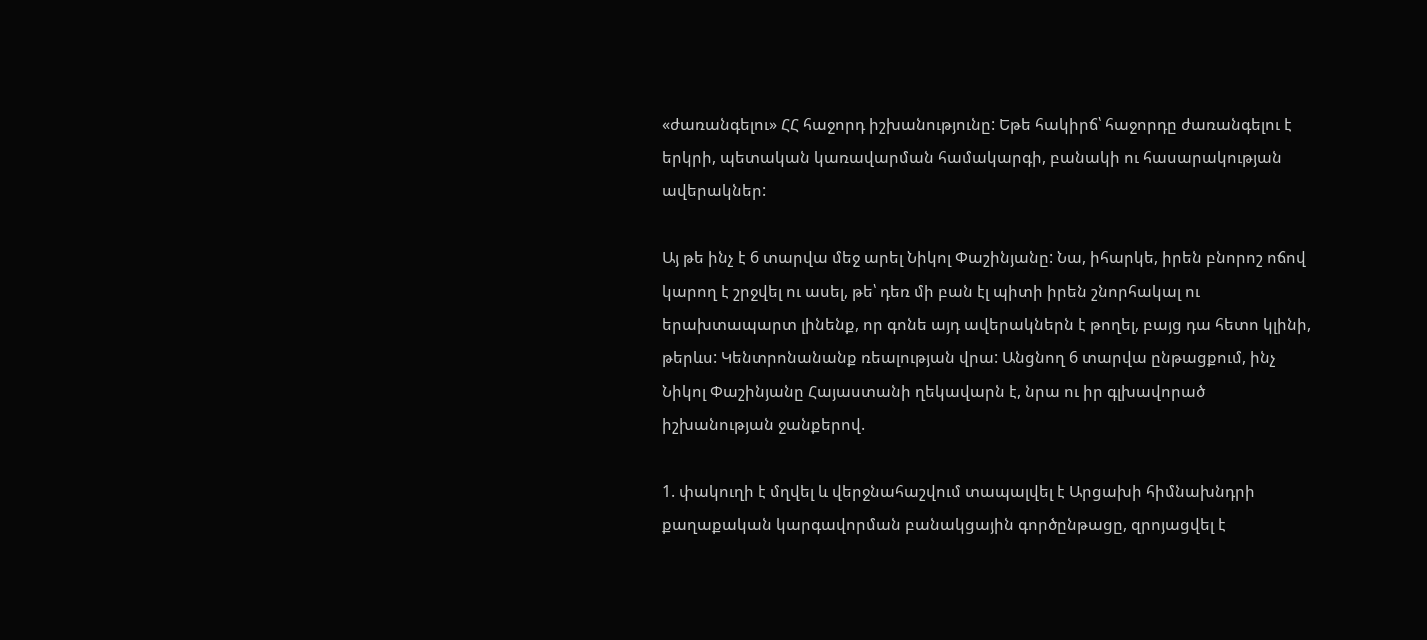«ժառանգելու» ՀՀ հաջորդ իշխանությունը: Եթե հակիրճ՝ հաջորդը ժառանգելու է երկրի, պետական կառավարման համակարգի, բանակի ու հասարակության ավերակներ:

Այ թե ինչ է 6 տարվա մեջ արել Նիկոլ Փաշինյանը: Նա, իհարկե, իրեն բնորոշ ոճով կարող է շրջվել ու ասել, թե՝ դեռ մի բան էլ պիտի իրեն շնորհակալ ու երախտապարտ լինենք, որ գոնե այդ ավերակներն է թողել, բայց դա հետո կլինի, թերևս: Կենտրոնանանք ռեալության վրա: Անցնող 6 տարվա ընթացքում, ինչ Նիկոլ Փաշինյանը Հայաստանի ղեկավարն է, նրա ու իր գլխավորած իշխանության ջանքերով.

1. փակուղի է մղվել և վերջնահաշվում տապալվել է Արցախի հիմնախնդրի քաղաքական կարգավորման բանակցային գործընթացը, զրոյացվել է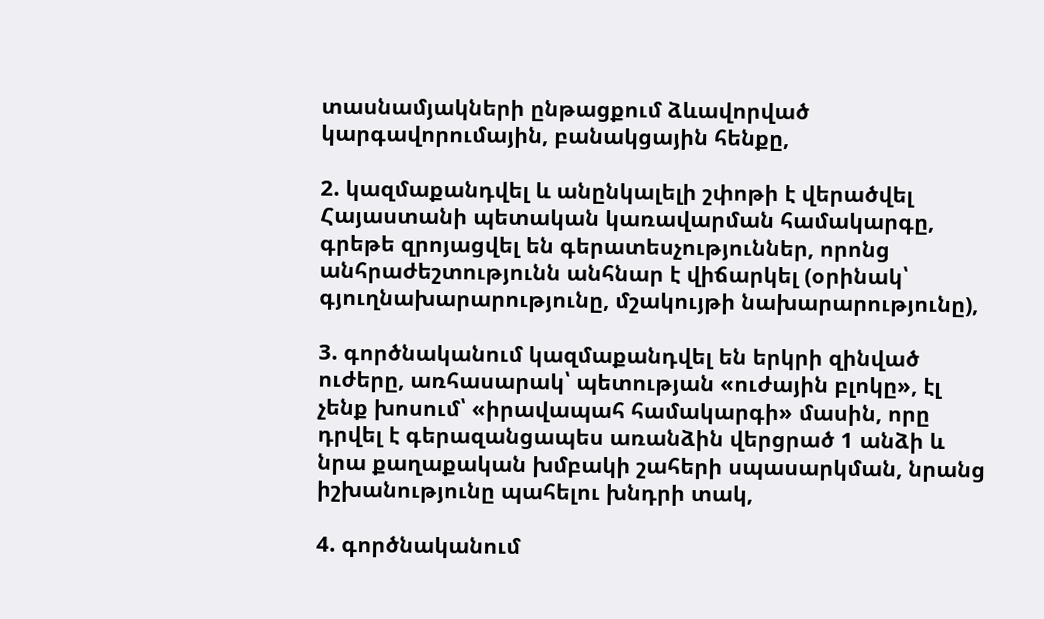տասնամյակների ընթացքում ձևավորված կարգավորումային, բանակցային հենքը,

2. կազմաքանդվել և անընկալելի շփոթի է վերածվել Հայաստանի պետական կառավարման համակարգը, գրեթե զրոյացվել են գերատեսչություններ, որոնց անհրաժեշտությունն անհնար է վիճարկել (օրինակ՝ գյուղնախարարությունը, մշակույթի նախարարությունը),

3. գործնականում կազմաքանդվել են երկրի զինված ուժերը, առհասարակ՝ պետության «ուժային բլոկը», էլ չենք խոսում՝ «իրավապահ համակարգի» մասին, որը դրվել է գերազանցապես առանձին վերցրած 1 անձի և նրա քաղաքական խմբակի շահերի սպասարկման, նրանց իշխանությունը պահելու խնդրի տակ,

4. գործնականում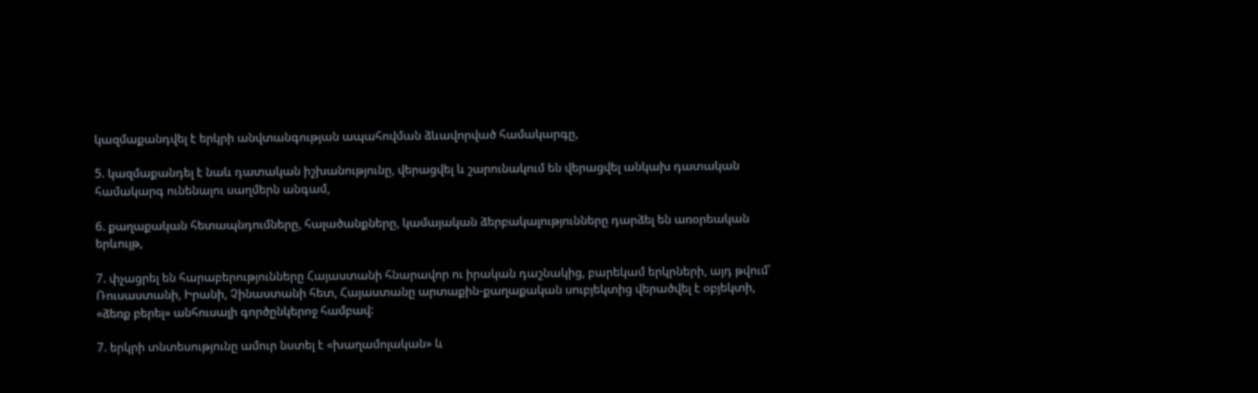կազմաքանդվել է երկրի անվտանգության ապահովման ձևավորված համակարգը,

5. կազմաքանդել է նաև դատական իշխանությունը, վերացվել և շարունակում են վերացվել անկախ դատական համակարգ ունենալու սաղմերն անգամ,

6. քաղաքական հետապնդումները, հալածանքները, կամայական ձերբակալությունները դարձել են առօրեական երևույթ,

7. փչացրել են հարաբերությունները Հայաստանի հնարավոր ու իրական դաշնակից, բարեկամ երկրների, այդ թվում՝ Ռուսաստանի, Իրանի, Չինաստանի հետ, Հայաստանը արտաքին-քաղաքական սուբյեկտից վերածվել է օբյեկտի, «ձեռք բերել» անհուսալի գործընկերոջ համբավ:

7. երկրի տնտեսությունը ամուր նստել է «խաղամոլական» և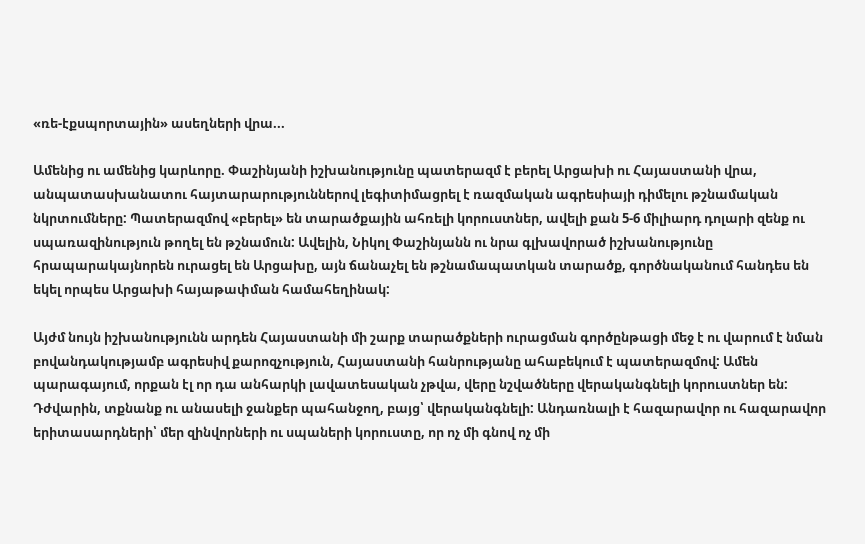«ռե-էքսպորտային» ասեղների վրա...

Ամենից ու ամենից կարևորը. Փաշինյանի իշխանությունը պատերազմ է բերել Արցախի ու Հայաստանի վրա, անպատասխանատու հայտարարություններով լեգիտիմացրել է ռազմական ագրեսիայի դիմելու թշնամական նկրտումները: Պատերազմով «բերել» են տարածքային ահռելի կորուստներ, ավելի քան 5-6 միլիարդ դոլարի զենք ու սպառազինություն թողել են թշնամուն: Ավելին, Նիկոլ Փաշինյանն ու նրա գլխավորած իշխանությունը հրապարակայնորեն ուրացել են Արցախը, այն ճանաչել են թշնամապատկան տարածք, գործնականում հանդես են եկել որպես Արցախի հայաթափման համահեղինակ:

Այժմ նույն իշխանությունն արդեն Հայաստանի մի շարք տարածքների ուրացման գործընթացի մեջ է ու վարում է նման բովանդակությամբ ագրեսիվ քարոզչություն, Հայաստանի հանրությանը ահաբեկում է պատերազմով: Ամեն պարագայում, որքան էլ որ դա անհարկի լավատեսական չթվա, վերը նշվածները վերականգնելի կորուստներ են: Դժվարին, տքնանք ու անասելի ջանքեր պահանջող, բայց՝ վերականգնելի: Անդառնալի է հազարավոր ու հազարավոր երիտասարդների՝ մեր զինվորների ու սպաների կորուստը, որ ոչ մի գնով ոչ մի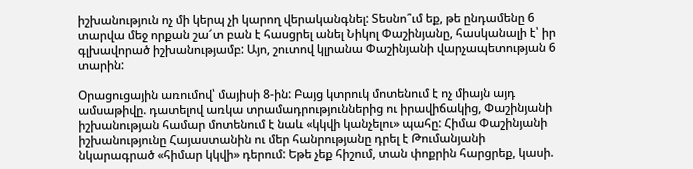իշխանություն ոչ մի կերպ չի կարող վերականգնել: Տեսնո՞ւմ եք, թե ընդամենը 6 տարվա մեջ որքան շա՜տ բան է հասցրել անել Նիկոլ Փաշինյանը, հասկանալի է՝ իր գլխավորած իշխանությամբ: Այո, շուտով կլրանա Փաշինյանի վարչապետության 6 տարին:

Օրացուցային առումով՝ մայիսի 8-ին: Բայց կտրուկ մոտենում է ոչ միայն այդ ամսաթիվը. դատելով առկա տրամադրություններից ու իրավիճակից, Փաշինյանի իշխանության համար մոտենում է նաև «կկվի կանչելու» պահը: Հիմա Փաշինյանի իշխանությունը Հայաստանին ու մեր հանրությանը դրել է Թումանյանի նկարագրած «հիմար կկվի» դերում: Եթե չեք հիշում, տան փոքրին հարցրեք, կասի.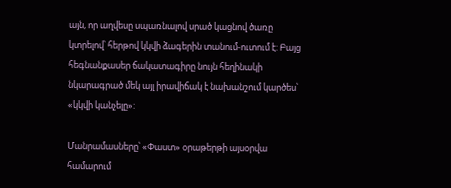այն, որ աղվեսը սպառնալով սրած կացնով ծառը կտրելով՝ հերթով կկվի ձագերին տանում-ուտում է: Բայց հեգնանքասեր ճակատագիրը նույն հեղինակի նկարագրած մեկ այլ իրավիճակ է նախանշում կարծես՝ «կկվի կանչելը»:

Մանրամասները՝ «Փաստ» օրաթերթի այսօրվա համարում